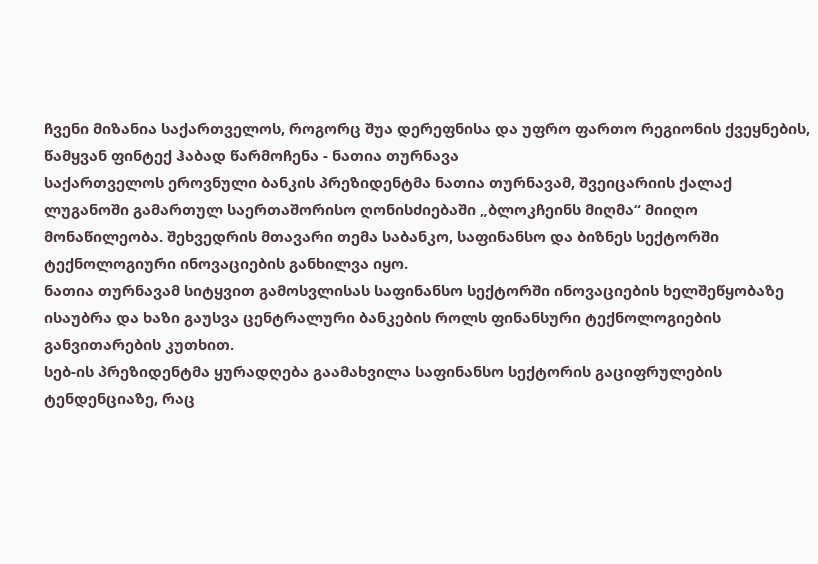ჩვენი მიზანია საქართველოს, როგორც შუა დერეფნისა და უფრო ფართო რეგიონის ქვეყნების, წამყვან ფინტექ ჰაბად წარმოჩენა - ნათია თურნავა
საქართველოს ეროვნული ბანკის პრეზიდენტმა ნათია თურნავამ, შვეიცარიის ქალაქ ლუგანოში გამართულ საერთაშორისო ღონისძიებაში „ბლოკჩეინს მიღმა“ მიიღო მონაწილეობა. შეხვედრის მთავარი თემა საბანკო, საფინანსო და ბიზნეს სექტორში ტექნოლოგიური ინოვაციების განხილვა იყო.
ნათია თურნავამ სიტყვით გამოსვლისას საფინანსო სექტორში ინოვაციების ხელშეწყობაზე ისაუბრა და ხაზი გაუსვა ცენტრალური ბანკების როლს ფინანსური ტექნოლოგიების განვითარების კუთხით.
სებ-ის პრეზიდენტმა ყურადღება გაამახვილა საფინანსო სექტორის გაციფრულების ტენდენციაზე, რაც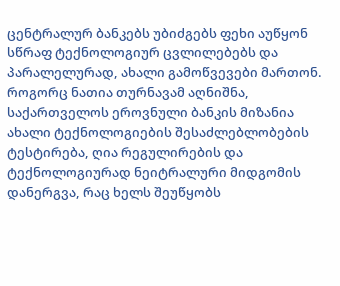ცენტრალურ ბანკებს უბიძგებს ფეხი აუწყონ სწრაფ ტექნოლოგიურ ცვლილებებს და პარალელურად, ახალი გამოწვევები მართონ.
როგორც ნათია თურნავამ აღნიშნა, საქართველოს ეროვნული ბანკის მიზანია ახალი ტექნოლოგიების შესაძლებლობების ტესტირება, ღია რეგულირების და ტექნოლოგიურად ნეიტრალური მიდგომის დანერგვა, რაც ხელს შეუწყობს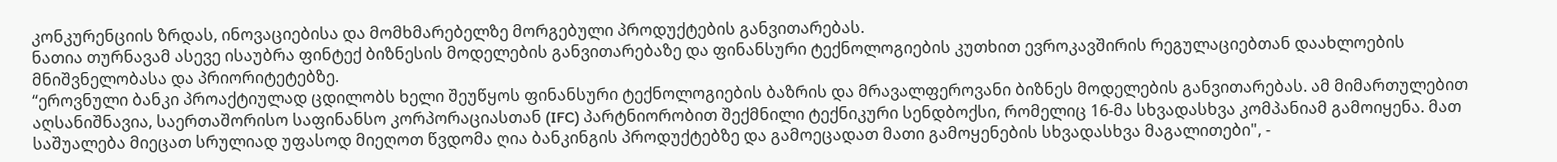კონკურენციის ზრდას, ინოვაციებისა და მომხმარებელზე მორგებული პროდუქტების განვითარებას.
ნათია თურნავამ ასევე ისაუბრა ფინტექ ბიზნესის მოდელების განვითარებაზე და ფინანსური ტექნოლოგიების კუთხით ევროკავშირის რეგულაციებთან დაახლოების მნიშვნელობასა და პრიორიტეტებზე.
“ეროვნული ბანკი პროაქტიულად ცდილობს ხელი შეუწყოს ფინანსური ტექნოლოგიების ბაზრის და მრავალფეროვანი ბიზნეს მოდელების განვითარებას. ამ მიმართულებით აღსანიშნავია, საერთაშორისო საფინანსო კორპორაციასთან (IFC) პარტნიორობით შექმნილი ტექნიკური სენდბოქსი, რომელიც 16-მა სხვადასხვა კომპანიამ გამოიყენა. მათ საშუალება მიეცათ სრულიად უფასოდ მიეღოთ წვდომა ღია ბანკინგის პროდუქტებზე და გამოეცადათ მათი გამოყენების სხვადასხვა მაგალითები", -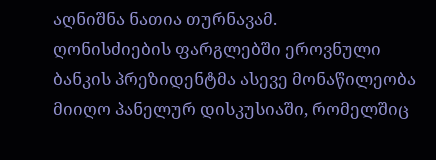აღნიშნა ნათია თურნავამ.
ღონისძიების ფარგლებში ეროვნული ბანკის პრეზიდენტმა ასევე მონაწილეობა მიიღო პანელურ დისკუსიაში, რომელშიც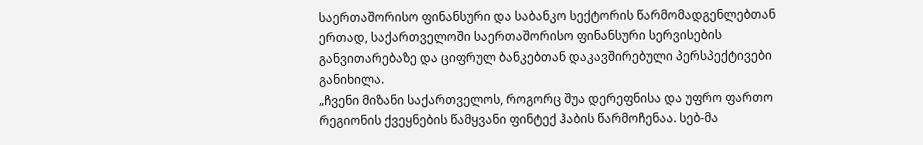საერთაშორისო ფინანსური და საბანკო სექტორის წარმომადგენლებთან ერთად, საქართველოში საერთაშორისო ფინანსური სერვისების განვითარებაზე და ციფრულ ბანკებთან დაკავშირებული პერსპექტივები განიხილა.
„ჩვენი მიზანი საქართველოს, როგორც შუა დერეფნისა და უფრო ფართო რეგიონის ქვეყნების წამყვანი ფინტექ ჰაბის წარმოჩენაა. სებ-მა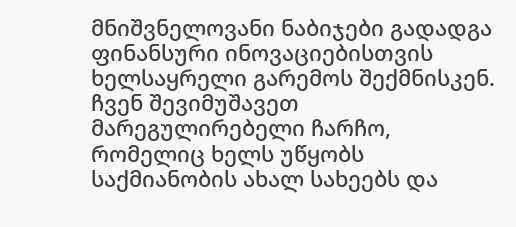მნიშვნელოვანი ნაბიჯები გადადგა ფინანსური ინოვაციებისთვის ხელსაყრელი გარემოს შექმნისკენ. ჩვენ შევიმუშავეთ მარეგულირებელი ჩარჩო, რომელიც ხელს უწყობს საქმიანობის ახალ სახეებს და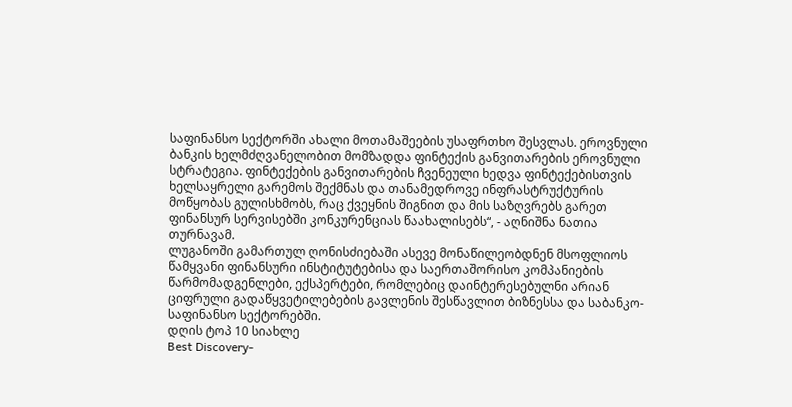საფინანსო სექტორში ახალი მოთამაშეების უსაფრთხო შესვლას. ეროვნული ბანკის ხელმძღვანელობით მომზადდა ფინტექის განვითარების ეროვნული სტრატეგია. ფინტექების განვითარების ჩვენეული ხედვა ფინტექებისთვის ხელსაყრელი გარემოს შექმნას და თანამედროვე ინფრასტრუქტურის მოწყობას გულისხმობს, რაც ქვეყნის შიგნით და მის საზღვრებს გარეთ ფინანსურ სერვისებში კონკურენციას წაახალისებს“, - აღნიშნა ნათია თურნავამ.
ლუგანოში გამართულ ღონისძიებაში ასევე მონაწილეობდნენ მსოფლიოს წამყვანი ფინანსური ინსტიტუტებისა და საერთაშორისო კომპანიების წარმომადგენლები, ექსპერტები, რომლებიც დაინტერესებულნი არიან ციფრული გადაწყვეტილებების გავლენის შესწავლით ბიზნესსა და საბანკო-საფინანსო სექტორებში.
დღის ტოპ 10 სიახლე
Best Discovery-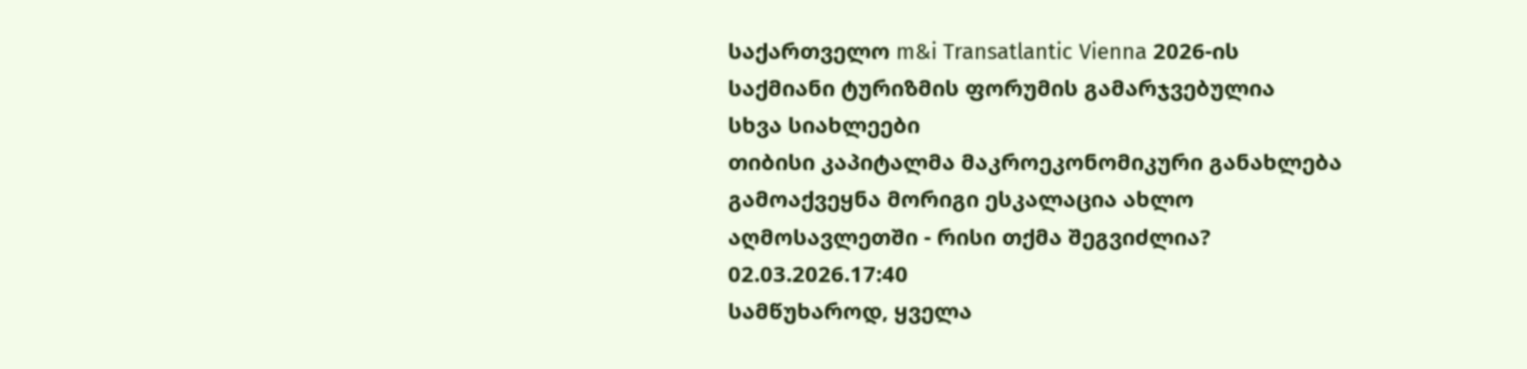საქართველო m&i Transatlantic Vienna 2026-ის საქმიანი ტურიზმის ფორუმის გამარჯვებულია
სხვა სიახლეები
თიბისი კაპიტალმა მაკროეკონომიკური განახლება გამოაქვეყნა მორიგი ესკალაცია ახლო აღმოსავლეთში - რისი თქმა შეგვიძლია?
02.03.2026.17:40
სამწუხაროდ, ყველა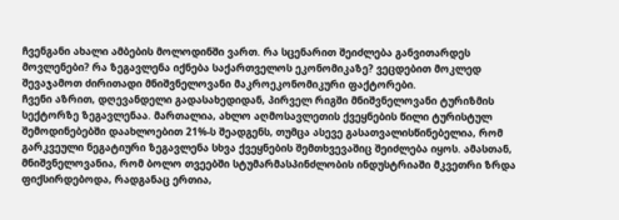ჩვენგანი ახალი ამბების მოლოდინში ვართ. რა სცენარით შეიძლება განვითარდეს მოვლენები? რა ზეგავლენა იქნება საქართველოს ეკონომიკაზე? ვეცდებით მოკლედ შევაჯამოთ ძირითადი მნიშვნელოვანი მაკროეკონომიკური ფაქტორები.
ჩვენი აზრით, დღევანდელი გადასახედიდან, პირველ რიგში მნიშვნელოვანი ტურიზმის სექტორზე ზეგავლენაა. მართალია, ახლო აღმოსავლეთის ქვეყნების წილი ტურისტულ შემოდინებებში დაახლოებით 21%-ს შეადგენს, თუმცა ასევე გასათვალისწინებელია, რომ გარკვეული ნეგატიური ზეგავლენა სხვა ქვეყნების შემთხვევაშიც შეიძლება იყოს. ამასთან, მნიშვნელოვანია, რომ ბოლო თვეებში სტუმარმასპინძლობის ინდუსტრიაში მკვეთრი ზრდა ფიქსირდებოდა, რადგანაც ერთია,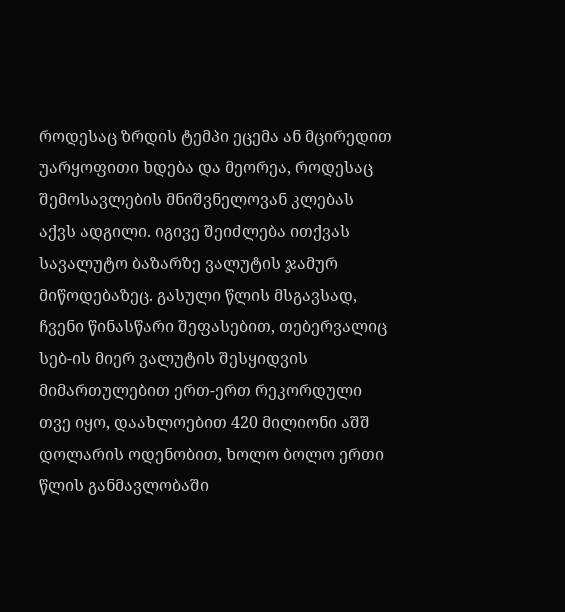როდესაც ზრდის ტემპი ეცემა ან მცირედით უარყოფითი ხდება და მეორეა, როდესაც შემოსავლების მნიშვნელოვან კლებას აქვს ადგილი. იგივე შეიძლება ითქვას სავალუტო ბაზარზე ვალუტის ჯამურ მიწოდებაზეც. გასული წლის მსგავსად, ჩვენი წინასწარი შეფასებით, თებერვალიც სებ-ის მიერ ვალუტის შესყიდვის მიმართულებით ერთ-ერთ რეკორდული თვე იყო, დაახლოებით 420 მილიონი აშშ დოლარის ოდენობით, ხოლო ბოლო ერთი წლის განმავლობაში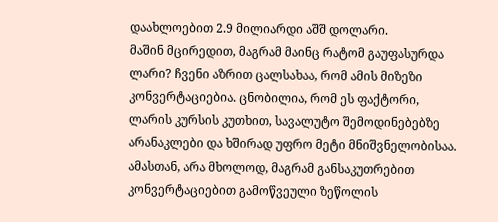დაახლოებით 2.9 მილიარდი აშშ დოლარი.
მაშინ მცირედით, მაგრამ მაინც რატომ გაუფასურდა ლარი? ჩვენი აზრით ცალსახაა, რომ ამის მიზეზი კონვერტაციებია. ცნობილია, რომ ეს ფაქტორი, ლარის კურსის კუთხით, სავალუტო შემოდინებებზე არანაკლები და ხშირად უფრო მეტი მნიშვნელობისაა. ამასთან, არა მხოლოდ, მაგრამ განსაკუთრებით კონვერტაციებით გამოწვეული ზეწოლის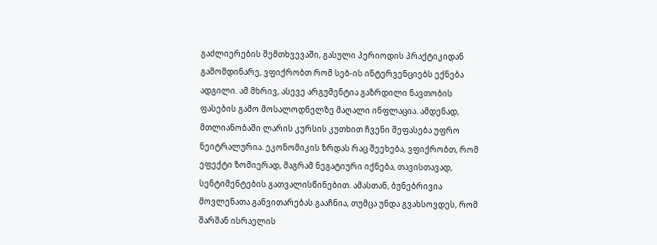გაძლიერების შემთხვევაში, გასული პერიოდის პრაქტიკიდან გამომდინარე, ვფიქრობთ რომ სებ-ის ინტერვენციებს ექნება ადგილი. ამ მხრივ, ასევე არგუმენტია გაზრდილი ნავთობის ფასების გამო მოსალოდნელზე მაღალი ინფლაცია. ამდენად, მთლიანობაში ლარის კურსის კუთხით ჩვენი შეფასება უფრო ნეიტრალურია. ეკონომიკის ზრდას რაც შეეხება, ვფიქრობთ, რომ ეფექტი ზომიერად, მაგრამ ნეგატიური იქნება, თავისთავად, სენტიმენტების გათვალისწინებით. ამასთან, ბუნებრივია მოვლენათა განვითარებას გააჩნია, თუმცა უნდა გვახსოვდეს, რომ შარშან ისრაელის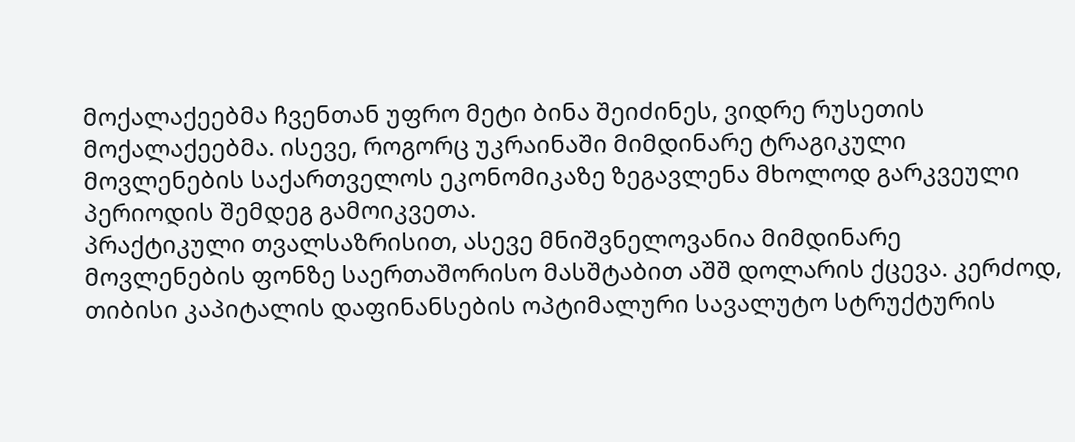მოქალაქეებმა ჩვენთან უფრო მეტი ბინა შეიძინეს, ვიდრე რუსეთის მოქალაქეებმა. ისევე, როგორც უკრაინაში მიმდინარე ტრაგიკული მოვლენების საქართველოს ეკონომიკაზე ზეგავლენა მხოლოდ გარკვეული პერიოდის შემდეგ გამოიკვეთა.
პრაქტიკული თვალსაზრისით, ასევე მნიშვნელოვანია მიმდინარე მოვლენების ფონზე საერთაშორისო მასშტაბით აშშ დოლარის ქცევა. კერძოდ, თიბისი კაპიტალის დაფინანსების ოპტიმალური სავალუტო სტრუქტურის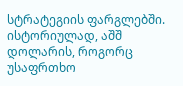სტრატეგიის ფარგლებში. ისტორიულად, აშშ დოლარის, როგორც უსაფრთხო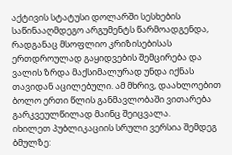აქტივის სტატუსი დოლარში სესხების საწინააღმდეგო არგუმენტს წარმოადგენდა, რადგანაც მსოფლიო კრიზისებისას ერთდროულად გაყიდვების შემცირება და ვალის ზრდა მაქსიმალურად უნდა იქნას თავიდან აცილებული. ამ მხრივ, დაახლოებით ბოლო ერთი წლის განმავლობაში ვითარება გარკვეულწილად მაინც შეიცვალა.
იხილეთ პუბლიკაციის სრული ვერსია შემდეგ ბმულზე: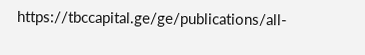https://tbccapital.ge/ge/publications/all-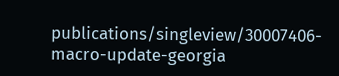publications/singleview/30007406-macro-update-georgia